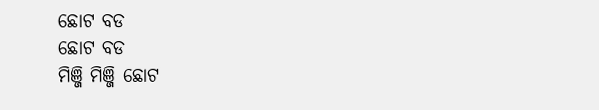ଛୋଟ ବଡ
ଛୋଟ ବଡ
ମିଞ୍ଜି ମିଞ୍ଜି ଛୋଟ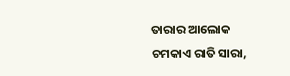ତାରାର ଆଲୋକ
ଚମକାଏ ରାତି ସାରା,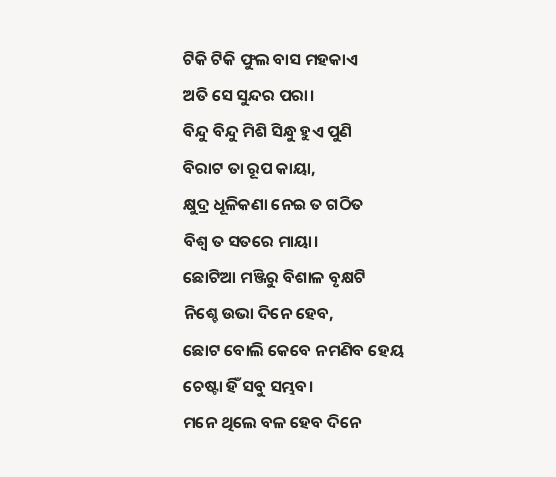ଟିକି ଟିକି ଫୁଲ ବାସ ମହକାଏ
ଅତି ସେ ସୁନ୍ଦର ପରା।
ବିନ୍ଦୁ ବିନ୍ଦୁ ମିଶି ସିନ୍ଧୁ ହୁଏ ପୁଣି
ବିରାଟ ତା ରୂପ କାୟା,
କ୍ଷୁଦ୍ର ଧୂଳିକଣା ନେଇ ତ ଗଠିତ
ବିଶ୍ଵ ତ ସତରେ ମାୟା।
ଛୋଟିଆ ମଞ୍ଜିରୁ ବିଶାଳ ବୃକ୍ଷଟି
ନିଶ୍ଚେ ଉଭା ଦିନେ ହେବ,
ଛୋଟ ବୋଲି କେବେ ନମଣିବ ହେୟ
ଚେଷ୍ଟା ହିଁ ସବୁ ସମ୍ଭବ।
ମନେ ଥିଲେ ବଳ ହେବ ଦିନେ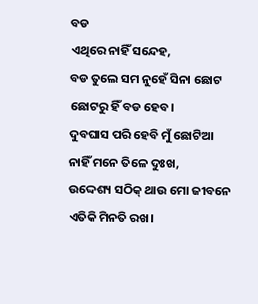ବଡ
ଏଥିରେ ନାହିଁ ସନ୍ଦେହ,
ବଡ ତୁଲେ ସମ ନୁହେଁ ସିନା ଛୋଟ
ଛୋଟରୁ ହିଁ ବଡ ହେବ।
ଦୁବଘାସ ପରି ହେବି ମୁଁ ଛୋଟିଆ
ନାହିଁ ମନେ ତିଳେ ଦୁଃଖ,
ଉଦ୍ଦେଶ୍ୟ ସଠିକ୍ ଥାଉ ମୋ ଜୀବନେ
ଏତିକି ମିନତି ରଖ।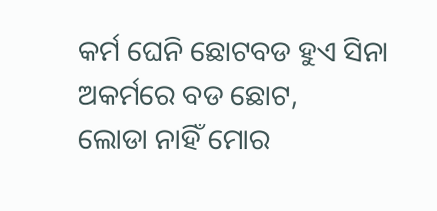କର୍ମ ଘେନି ଛୋଟବଡ ହୁଏ ସିନା
ଅକର୍ମରେ ବଡ ଛୋଟ,
ଲୋଡା ନାହିଁ ମୋର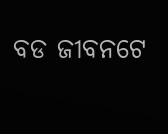ବଡ ଜୀବନଟେ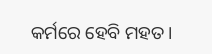କର୍ମରେ ହେବି ମହତ।